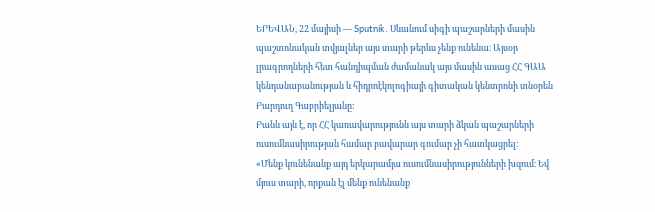ԵՐԵՎԱՆ, 22 մայիսի — Sputnik. Սևանում սիգի պաշարների մասին պաշտոնական տվյալներ այս տարի թերևս չենք ունենա։ Այսօր լրագրողների հետ հանդիպման ժամանակ այս մասին ասաց ՀՀ ԳԱԱ կենդանաբանության և հիդրոէկոլոգիայի գիտական կենտրոնի տնօրեն Բարդուղ Գաբրիելյանը:
Բանն այն է, որ ՀՀ կառավարությունն այս տարի ձկան պաշարների ուսումնասիրության համար բավարար գումար չի հատկացրել։
«Մենք կունենանք այդ երկարամյա ուսումնասիրությունների խզում։ Եվ մյուս տարի, որքան էլ մենք ունենանք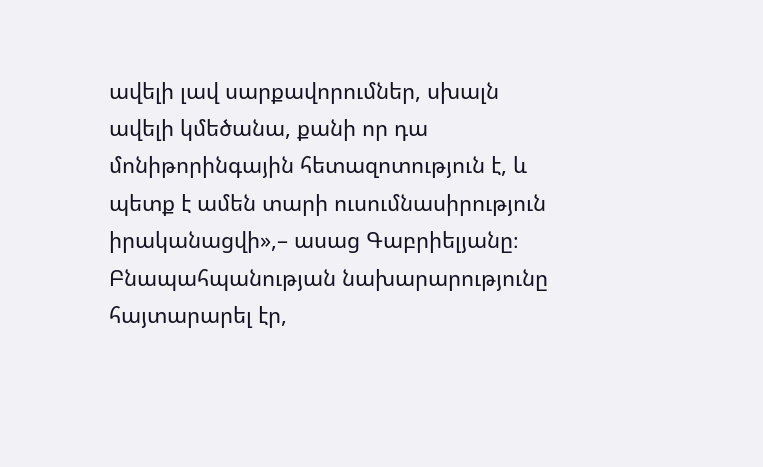ավելի լավ սարքավորումներ, սխալն ավելի կմեծանա, քանի որ դա մոնիթորինգային հետազոտություն է, և պետք է ամեն տարի ուսումնասիրություն իրականացվի»,– ասաց Գաբրիելյանը։
Բնապահպանության նախարարությունը հայտարարել էր,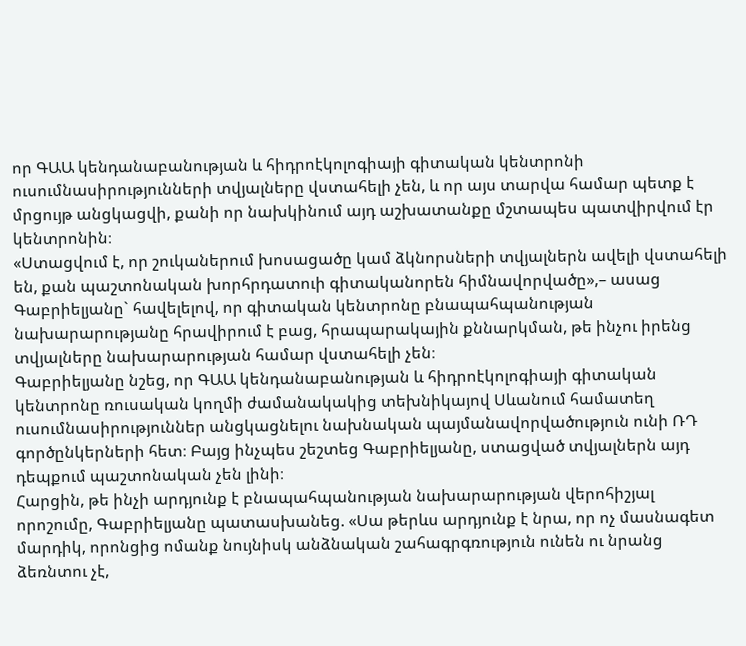որ ԳԱԱ կենդանաբանության և հիդրոէկոլոգիայի գիտական կենտրոնի ուսումնասիրությունների տվյալները վստահելի չեն, և որ այս տարվա համար պետք է մրցույթ անցկացվի, քանի որ նախկինում այդ աշխատանքը մշտապես պատվիրվում էր կենտրոնին։
«Ստացվում է, որ շուկաներում խոսացածը կամ ձկնորսների տվյալներն ավելի վստահելի են, քան պաշտոնական խորհրդատուի գիտականորեն հիմնավորվածը»,– ասաց Գաբրիելյանը` հավելելով, որ գիտական կենտրոնը բնապահպանության նախարարությանը հրավիրում է բաց, հրապարակային քննարկման, թե ինչու իրենց տվյալները նախարարության համար վստահելի չեն։
Գաբրիելյանը նշեց, որ ԳԱԱ կենդանաբանության և հիդրոէկոլոգիայի գիտական կենտրոնը ռուսական կողմի ժամանակակից տեխնիկայով Սևանում համատեղ ուսումնասիրություններ անցկացնելու նախնական պայմանավորվածություն ունի ՌԴ գործընկերների հետ։ Բայց ինչպես շեշտեց Գաբրիելյանը, ստացված տվյալներն այդ դեպքում պաշտոնական չեն լինի։
Հարցին, թե ինչի արդյունք է բնապահպանության նախարարության վերոհիշյալ որոշումը, Գաբրիելյանը պատասխանեց. «Սա թերևս արդյունք է նրա, որ ոչ մասնագետ մարդիկ, որոնցից ոմանք նույնիսկ անձնական շահագրգռություն ունեն ու նրանց ձեռնտու չէ,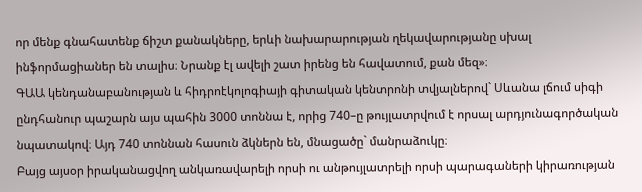որ մենք գնահատենք ճիշտ քանակները, երևի նախարարության ղեկավարությանը սխալ ինֆորմացիաներ են տալիս։ Նրանք էլ ավելի շատ իրենց են հավատում, քան մեզ»։
ԳԱԱ կենդանաբանության և հիդրոէկոլոգիայի գիտական կենտրոնի տվյալներով` Սևանա լճում սիգի ընդհանուր պաշարն այս պահին 3000 տոննա է, որից 740–ը թույլատրվում է որսալ արդյունագործական նպատակով։ Այդ 740 տոննան հասուն ձկներն են, մնացածը` մանրաձուկը։
Բայց այսօր իրականացվող անկառավարելի որսի ու անթույլատրելի որսի պարագաների կիրառության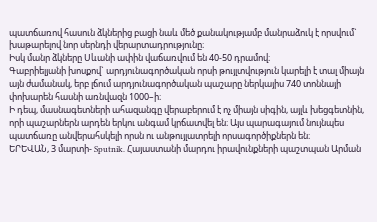պատճառով հասուն ձկներից բացի նաև մեծ քանակությամբ մանրաձուկ է որսվում` խաթարելով նոր սերնդի վերարտադրությունը։
Իսկ մանր ձկները Սևանի ափին վաճառվում են 40-50 դրամով։
Գաբրիելյանի խոսքով` արդյունագործական որսի թույլտվություն կարելի է տալ միայն այն ժամանակ, երբ լճում արդյունագործական պաշարը ներկայիս 740 տոննայի փոխարեն հասնի առնվազն 1000–ի։
Ի դեպ, մասնագետների ահազանգը վերաբերում է ոչ միայն սիգին, այլև խեցգետնին, որի պաշարներն արդեն երկու անգամ կրճատվել են։ Այս պարագայում նույնպես պատճառը անվերահսկելի որսն ու անթույլատրելի որսագործիքներն են։
ԵՐԵՎԱՆ, 3 մարտի- Sputnik. Հայաստանի մարդու իրավունքների պաշտպան Արման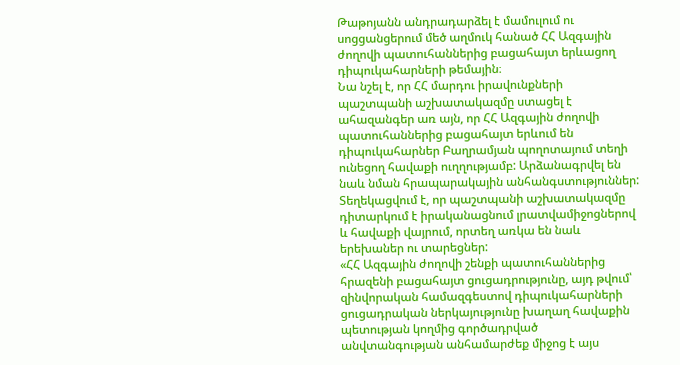Թաթոյանն անդրադարձել է մամուլում ու սոցցանցերում մեծ աղմուկ հանած ՀՀ Ազգային ժողովի պատուհաններից բացահայտ երևացող դիպուկահարների թեմային։
Նա նշել է, որ ՀՀ մարդու իրավունքների պաշտպանի աշխատակազմը ստացել է ահազանգեր առ այն, որ ՀՀ Ազգային ժողովի պատուհաններից բացահայտ երևում են դիպուկահարներ Բաղրամյան պողոտայում տեղի ունեցող հավաքի ուղղությամբ: Արձանագրվել են նաև նման հրապարակային անհանգստություններ:
Տեղեկացվում է, որ պաշտպանի աշխատակազմը դիտարկում է իրականացնում լրատվամիջոցներով և հավաքի վայրում, որտեղ առկա են նաև երեխաներ ու տարեցներ:
«ՀՀ Ազգային ժողովի շենքի պատուհաններից հրազենի բացահայտ ցուցադրությունը, այդ թվում՝ զինվորական համազգեստով դիպուկահարների ցուցադրական ներկայությունը խաղաղ հավաքին պետության կողմից գործադրված անվտանգության անհամարժեք միջոց է այս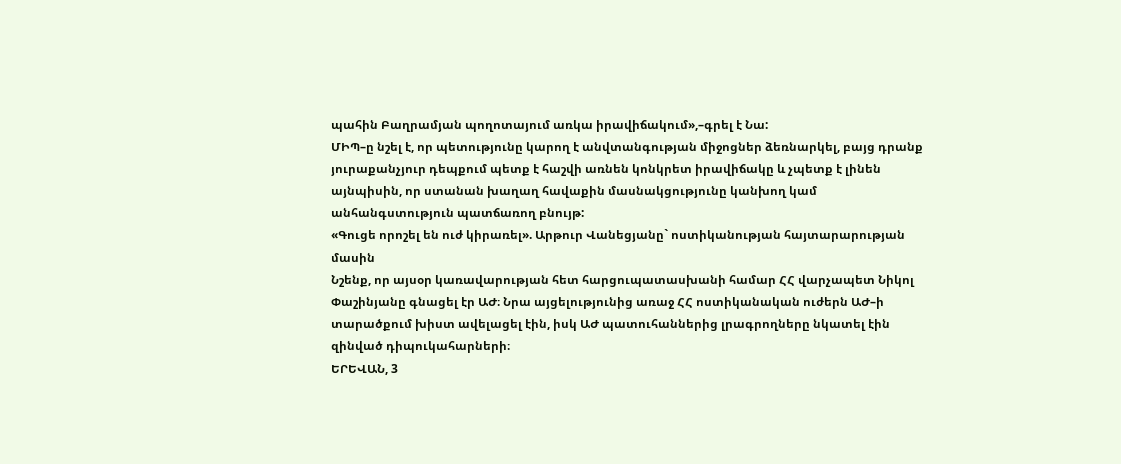պահին Բաղրամյան պողոտայում առկա իրավիճակում»,–գրել է Նա:
ՄԻՊ–ը նշել է, որ պետությունը կարող է անվտանգության միջոցներ ձեռնարկել, բայց դրանք յուրաքանչյուր դեպքում պետք է հաշվի առնեն կոնկրետ իրավիճակը և չպետք է լինեն այնպիսին, որ ստանան խաղաղ հավաքին մասնակցությունը կանխող կամ անհանգստություն պատճառող բնույթ:
«Գուցե որոշել են ուժ կիրառել». Արթուր Վանեցյանը` ոստիկանության հայտարարության մասին
Նշենք, որ այսօր կառավարության հետ հարցուպատասխանի համար ՀՀ վարչապետ Նիկոլ Փաշինյանը գնացել էր ԱԺ։ Նրա այցելությունից առաջ ՀՀ ոստիկանական ուժերն ԱԺ–ի տարածքում խիստ ավելացել էին, իսկ ԱԺ պատուհաններից լրագրողները նկատել էին զինված դիպուկահարների։
ԵՐԵՎԱՆ, 3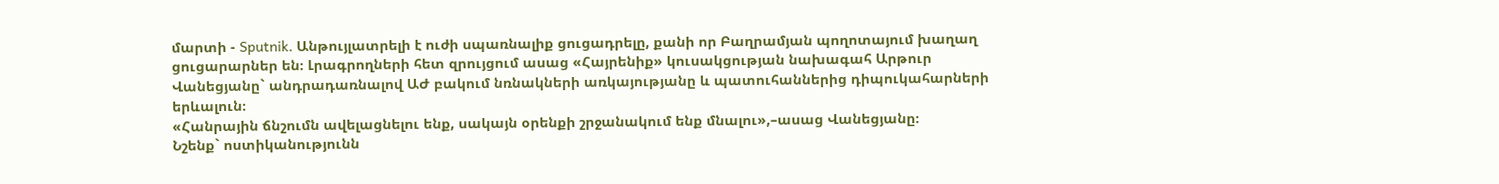մարտի - Sputnik. Անթույլատրելի է ուժի սպառնալիք ցուցադրելը, քանի որ Բաղրամյան պողոտայում խաղաղ ցուցարարներ են։ Լրագրողների հետ զրույցում ասաց «Հայրենիք» կուսակցության նախագահ Արթուր Վանեցյանը` անդրադառնալով ԱԺ բակում նռնակների առկայությանը և պատուհաններից դիպուկահարների երևալուն։
«Հանրային ճնշումն ավելացնելու ենք, սակայն օրենքի շրջանակում ենք մնալու»,–ասաց Վանեցյանը։
Նշենք` ոստիկանությունն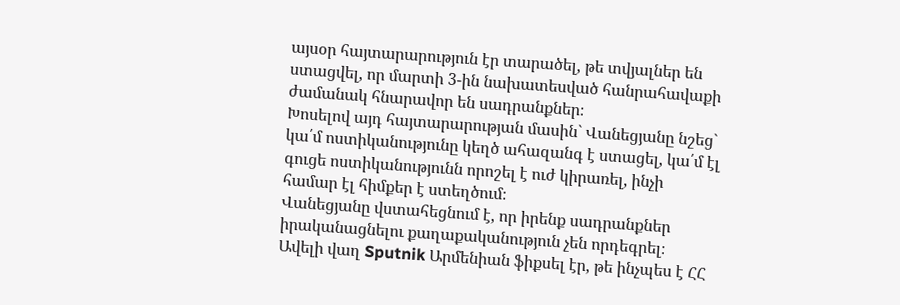այսօր հայտարարություն էր տարածել, թե տվյալներ են ստացվել, որ մարտի 3-ին նախատեսված հանրահավաքի ժամանակ հնարավոր են սադրանքներ։
Խոսելով այդ հայտարարության մասին` Վանեցյանը նշեց` կա՛մ ոստիկանությունը կեղծ ահազանգ է ստացել, կա՛մ էլ գուցե ոստիկանությունն որոշել է ուժ կիրառել, ինչի համար էլ հիմքեր է ստեղծում։
Վանեցյանը վստահեցնում է, որ իրենք սադրանքներ իրականացնելու քաղաքականություն չեն որդեգրել։
Ավելի վաղ Sputnik Արմենիան ֆիքսել էր, թե ինչպես է ՀՀ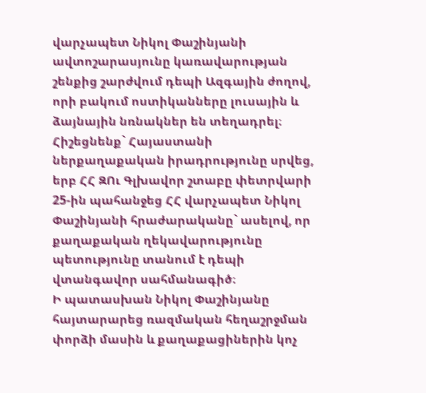վարչապետ Նիկոլ Փաշինյանի ավտոշարասյունը կառավարության շենքից շարժվում դեպի Ազգային ժողով, որի բակում ոստիկանները լուսային և ձայնային նռնակներ են տեղադրել։
Հիշեցնենք` Հայաստանի ներքաղաքական իրադրությունը սրվեց, երբ ՀՀ ԶՈւ Գլխավոր շտաբը փետրվարի 25-ին պահանջեց ՀՀ վարչապետ Նիկոլ Փաշինյանի հրաժարականը` ասելով, որ քաղաքական ղեկավարությունը պետությունը տանում է դեպի վտանգավոր սահմանագիծ։
Ի պատասխան Նիկոլ Փաշինյանը հայտարարեց ռազմական հեղաշրջման փորձի մասին և քաղաքացիներին կոչ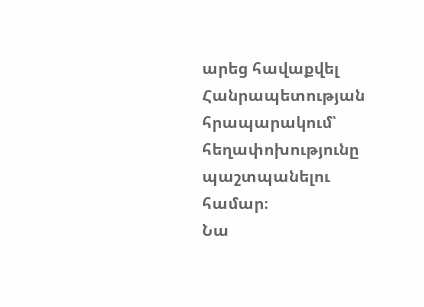արեց հավաքվել Հանրապետության հրապարակում՝ հեղափոխությունը պաշտպանելու համար։
Նա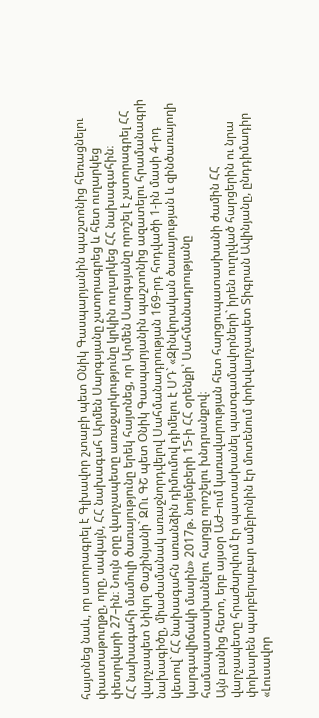հայտնեց նաև, որ ստորագրել է Գլխավոր շտաբի պետ Օնիկ Գասպարյանին պաշտոնից հեռացնելու փաստաթուղթը, որը, սակայն, ՀՀ նախագահ Արմեն Սարգսյանը չստորագրեց և հետ ուղարկեց փետրվարի 27–ին։ Նույն օրը վարչապետը առաջարկությունը կրկին ուղարկեց ՀՀ նախագահին։
ՀՀ նախագահի մամուլի ծառայությունը երեկ հայտնեց, որ Արմեն Սարգսյանը որոշել է չստորագրել ՀՀ վարչապետ Նիկոլ Փաշինյանի` ԶՈւ ԳՇ պետ Օնիկ Գասպարյանին պաշտոնից ազատելու հրամանագրի նախագիծը, միաժամանակ առաջնորդվելով Սահմանադրության 169-րդ հոդվածի 1-ին մասի 4-րդ կետով` ՀՀ նախագահն առանձին դիմումով դիմելու է ՍԴ` «Զինվորական ծառայության և զինծառայողի կարգավիճակի մասին» 2017թ. նոյեմբերի 15-ի ՀՀ օրենքի՝ Սահմանադրությանը համապատասխանելու հարցը որոշելու խնդրանքով։
Այն բանից հետո, երբ այսօր ԱԺ–ում կառավարության հետ հարցուպատասխանի ժամին ՀՀ վարչապետը հրաժարվում էր պատասխանել պատգամավորների` իրեն ուղղված հարցերին ու նրա փոխարեն պարբերաբար ամբիոնին էր մոտենում փոխվարչապետ Տիգրան Ավինյանը, ընդդիմադիր «Լուսավոր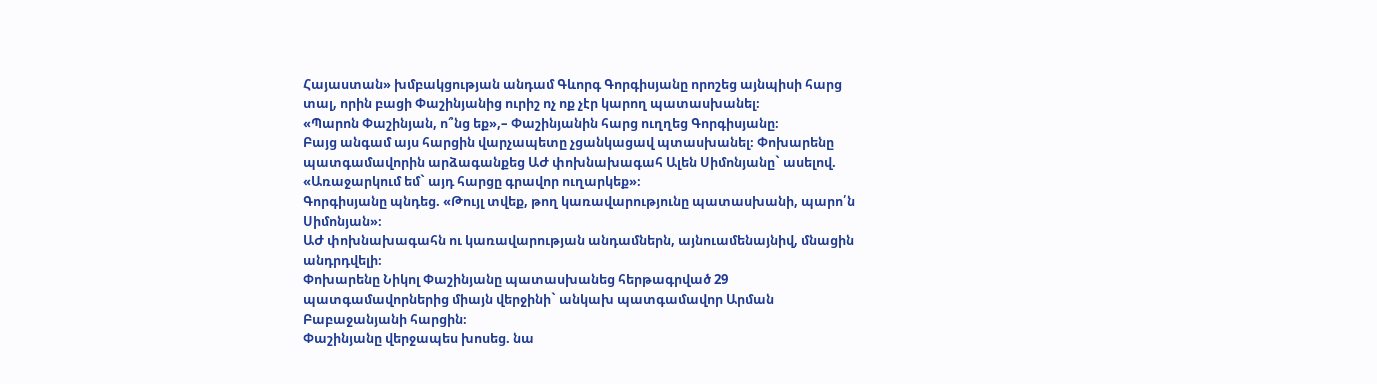Հայաստան» խմբակցության անդամ Գևորգ Գորգիսյանը որոշեց այնպիսի հարց տալ, որին բացի Փաշինյանից ուրիշ ոչ ոք չէր կարող պատասխանել։
«Պարոն Փաշինյան, ո՞նց եք»,– Փաշինյանին հարց ուղղեց Գորգիսյանը։
Բայց անգամ այս հարցին վարչապետը չցանկացավ պտասխանել։ Փոխարենը պատգամավորին արձագանքեց ԱԺ փոխնախագահ Ալեն Սիմոնյանը` ասելով. «Առաջարկում եմ` այդ հարցը գրավոր ուղարկեք»։
Գորգիսյանը պնդեց. «Թույլ տվեք, թող կառավարությունը պատասխանի, պարո՛ն Սիմոնյան»։
ԱԺ փոխնախագահն ու կառավարության անդամներն, այնուամենայնիվ, մնացին անդրդվելի։
Փոխարենը Նիկոլ Փաշինյանը պատասխանեց հերթագրված 29 պատգամավորներից միայն վերջինի` անկախ պատգամավոր Արման Բաբաջանյանի հարցին։
Փաշինյանը վերջապես խոսեց. նա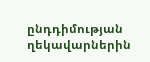ընդդիմության ղեկավարներին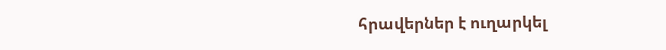հրավերներ է ուղարկել